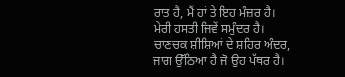ਰਾਤ ਹੈ, ਮੈਂ ਹਾਂ ਤੇ ਇਹ ਮੰਜ਼ਰ ਹੈ।
ਮੇਰੀ ਹਸਤੀ ਜਿਵੇਂ ਸਮੁੰਦਰ ਹੈ।
ਚਾਣਚਕ ਸ਼ੀਸ਼ਿਆਂ ਦੇ ਸ਼ਹਿਰ ਅੰਦਰ,
ਜਾਗ ਉੱਠਿਆ ਹੈ ਜੋ ਉਹ ਪੱਥਰ ਹੈ।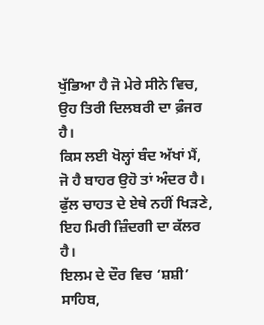ਖੁੱਭਿਆ ਹੈ ਜੋ ਮੇਰੇ ਸੀਨੇ ਵਿਚ,
ਉਹ ਤਿਰੀ ਦਿਲਬਰੀ ਦਾ ਫ਼ੰਜਰ ਹੈ।
ਕਿਸ ਲਈ ਖੋਲ੍ਹਾਂ ਬੰਦ ਅੱਖਾਂ ਮੈਂ,
ਜੋ ਹੈ ਬਾਹਰ ਉਹੋ ਤਾਂ ਅੰਦਰ ਹੈ।
ਫੁੱਲ ਚਾਹਤ ਦੇ ਏਥੇ ਨਹੀਂ ਖਿੜਣੇ,
ਇਹ ਮਿਰੀ ਜ਼ਿੰਦਗੀ ਦਾ ਕੱਲਰ ਹੈ।
ਇਲਮ ਦੇ ਦੌਰ ਵਿਚ ‘ਸ਼ਸ਼ੀ’ ਸਾਹਿਬ,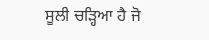ਸੂਲੀ ਚੜ੍ਹਿਆ ਹੈ ਜੋ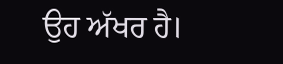ਉਹ ਅੱਖਰ ਹੈ।